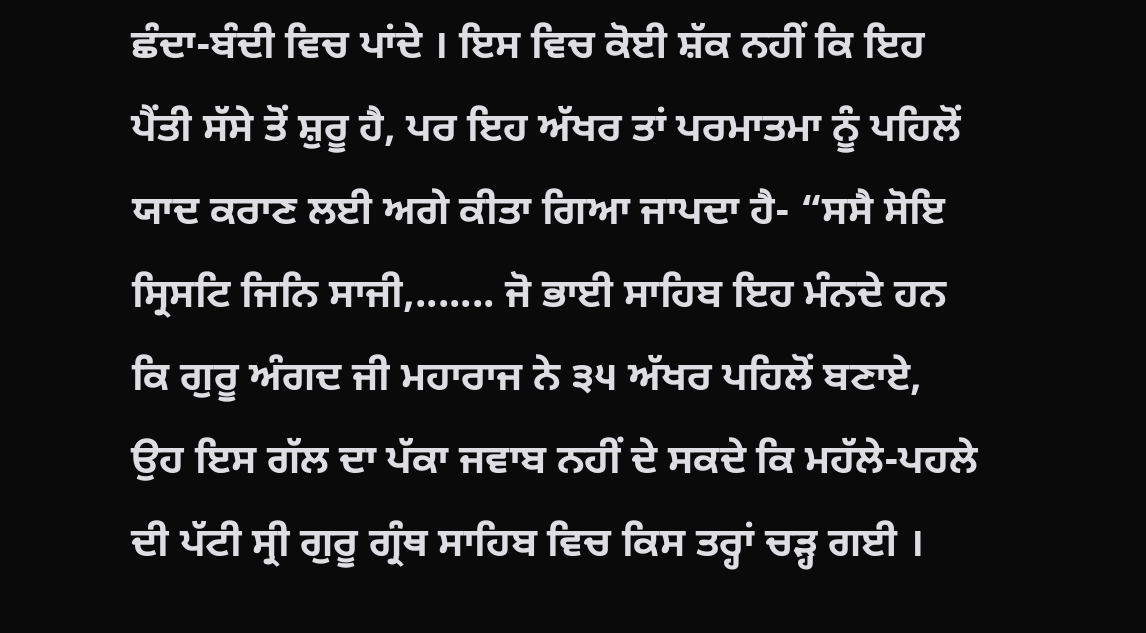ਛੰਦਾ-ਬੰਦੀ ਵਿਚ ਪਾਂਦੇ । ਇਸ ਵਿਚ ਕੋਈ ਸ਼ੱਕ ਨਹੀਂ ਕਿ ਇਹ ਪੈਂਤੀ ਸੱਸੇ ਤੋਂ ਸ਼ੁਰੂ ਹੈ, ਪਰ ਇਹ ਅੱਖਰ ਤਾਂ ਪਰਮਾਤਮਾ ਨੂੰ ਪਹਿਲੋਂ ਯਾਦ ਕਰਾਣ ਲਈ ਅਗੇ ਕੀਤਾ ਗਿਆ ਜਾਪਦਾ ਹੈ- “ਸਸੈ ਸੋਇ ਸ੍ਰਿਸਟਿ ਜਿਨਿ ਸਾਜੀ,....... ਜੋ ਭਾਈ ਸਾਹਿਬ ਇਹ ਮੰਨਦੇ ਹਨ ਕਿ ਗੁਰੂ ਅੰਗਦ ਜੀ ਮਹਾਰਾਜ ਨੇ ੩੫ ਅੱਖਰ ਪਹਿਲੋਂ ਬਣਾਏ, ਉਹ ਇਸ ਗੱਲ ਦਾ ਪੱਕਾ ਜਵਾਬ ਨਹੀਂ ਦੇ ਸਕਦੇ ਕਿ ਮਹੱਲੇ-ਪਹਲੇ ਦੀ ਪੱਟੀ ਸ੍ਰੀ ਗੁਰੂ ਗ੍ਰੰਥ ਸਾਹਿਬ ਵਿਚ ਕਿਸ ਤਰ੍ਹਾਂ ਚੜ੍ਹ ਗਈ ।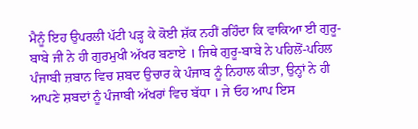ਮੈਨੂੰ ਇਹ ਉਪਰਲੀ ਪੱਟੀ ਪੜ੍ਹ ਕੇ ਕੋਈ ਸ਼ੱਕ ਨਹੀਂ ਰਹਿੰਦਾ ਕਿ ਵਾਕਿਆ ਈ ਗੁਰੂ-ਬਾਬੇ ਜੀ ਨੇ ਹੀ ਗੁਰਮੁਖੀ ਅੱਖਰ ਬਣਾਏ । ਜਿਥੇ ਗੁਰੂ-ਬਾਬੇ ਨੇ ਪਹਿਲੋਂ-ਪਹਿਲ ਪੰਜਾਬੀ ਜ਼ਬਾਨ ਵਿਚ ਸ਼ਬਦ ਉਚਾਰ ਕੇ ਪੰਜਾਬ ਨੂੰ ਨਿਹਾਲ ਕੀਤਾ, ਉਨ੍ਹਾਂ ਨੇ ਹੀ ਆਪਣੇ ਸ਼ਬਦਾਂ ਨੂੰ ਪੰਜਾਬੀ ਅੱਖਰਾਂ ਵਿਚ ਬੱਧਾ । ਜੇ ਓਹ ਆਪ ਇਸ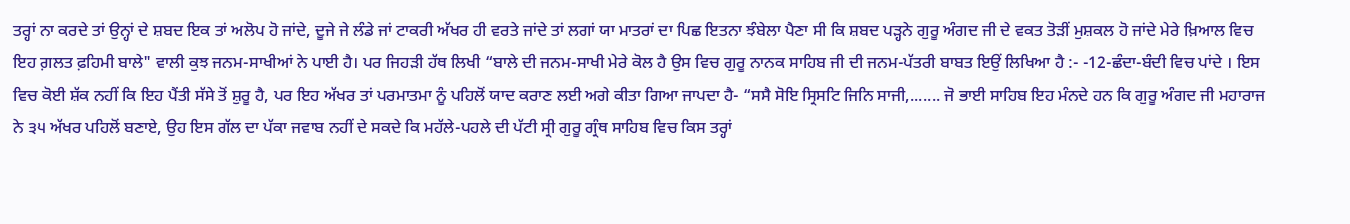ਤਰ੍ਹਾਂ ਨਾ ਕਰਦੇ ਤਾਂ ਉਨ੍ਹਾਂ ਦੇ ਸ਼ਬਦ ਇਕ ਤਾਂ ਅਲੋਪ ਹੋ ਜਾਂਦੇ, ਦੂਜੇ ਜੇ ਲੰਡੇ ਜਾਂ ਟਾਕਰੀ ਅੱਖਰ ਹੀ ਵਰਤੇ ਜਾਂਦੇ ਤਾਂ ਲਗਾਂ ਯਾ ਮਾਤਰਾਂ ਦਾ ਪਿਛ ਇਤਨਾ ਝੰਬੇਲਾ ਪੈਣਾ ਸੀ ਕਿ ਸ਼ਬਦ ਪੜ੍ਹਨੇ ਗੁਰੂ ਅੰਗਦ ਜੀ ਦੇ ਵਕਤ ਤੋੜੀਂ ਮੁਸ਼ਕਲ ਹੋ ਜਾਂਦੇ ਮੇਰੇ ਖ਼ਿਆਲ ਵਿਚ ਇਹ ਗ਼ਲਤ ਫ਼ਹਿਮੀ ਬਾਲੇ" ਵਾਲੀ ਕੁਝ ਜਨਮ-ਸਾਖੀਆਂ ਨੇ ਪਾਈ ਹੈ। ਪਰ ਜਿਹੜੀ ਹੱਥ ਲਿਖੀ “ਬਾਲੇ ਦੀ ਜਨਮ-ਸਾਖੀ ਮੇਰੇ ਕੋਲ ਹੈ ਉਸ ਵਿਚ ਗੁਰੂ ਨਾਨਕ ਸਾਹਿਬ ਜੀ ਦੀ ਜਨਮ-ਪੱਤਰੀ ਬਾਬਤ ਇਉਂ ਲਿਖਿਆ ਹੈ :- -12-ਛੰਦਾ-ਬੰਦੀ ਵਿਚ ਪਾਂਦੇ । ਇਸ ਵਿਚ ਕੋਈ ਸ਼ੱਕ ਨਹੀਂ ਕਿ ਇਹ ਪੈਂਤੀ ਸੱਸੇ ਤੋਂ ਸ਼ੁਰੂ ਹੈ, ਪਰ ਇਹ ਅੱਖਰ ਤਾਂ ਪਰਮਾਤਮਾ ਨੂੰ ਪਹਿਲੋਂ ਯਾਦ ਕਰਾਣ ਲਈ ਅਗੇ ਕੀਤਾ ਗਿਆ ਜਾਪਦਾ ਹੈ- “ਸਸੈ ਸੋਇ ਸ੍ਰਿਸਟਿ ਜਿਨਿ ਸਾਜੀ,....... ਜੋ ਭਾਈ ਸਾਹਿਬ ਇਹ ਮੰਨਦੇ ਹਨ ਕਿ ਗੁਰੂ ਅੰਗਦ ਜੀ ਮਹਾਰਾਜ ਨੇ ੩੫ ਅੱਖਰ ਪਹਿਲੋਂ ਬਣਾਏ, ਉਹ ਇਸ ਗੱਲ ਦਾ ਪੱਕਾ ਜਵਾਬ ਨਹੀਂ ਦੇ ਸਕਦੇ ਕਿ ਮਹੱਲੇ-ਪਹਲੇ ਦੀ ਪੱਟੀ ਸ੍ਰੀ ਗੁਰੂ ਗ੍ਰੰਥ ਸਾਹਿਬ ਵਿਚ ਕਿਸ ਤਰ੍ਹਾਂ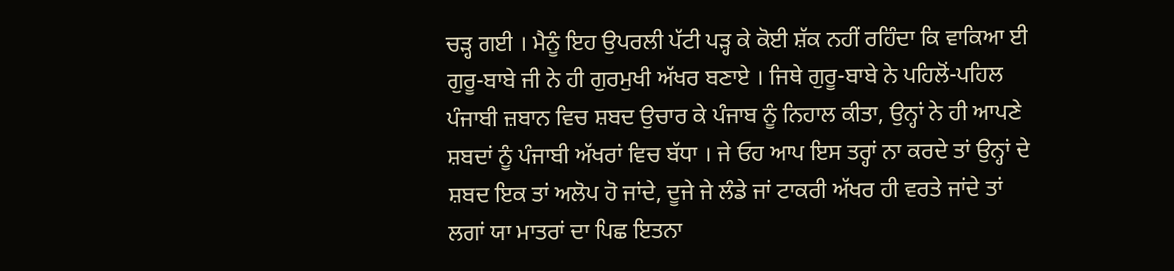ਚੜ੍ਹ ਗਈ । ਮੈਨੂੰ ਇਹ ਉਪਰਲੀ ਪੱਟੀ ਪੜ੍ਹ ਕੇ ਕੋਈ ਸ਼ੱਕ ਨਹੀਂ ਰਹਿੰਦਾ ਕਿ ਵਾਕਿਆ ਈ ਗੁਰੂ-ਬਾਬੇ ਜੀ ਨੇ ਹੀ ਗੁਰਮੁਖੀ ਅੱਖਰ ਬਣਾਏ । ਜਿਥੇ ਗੁਰੂ-ਬਾਬੇ ਨੇ ਪਹਿਲੋਂ-ਪਹਿਲ ਪੰਜਾਬੀ ਜ਼ਬਾਨ ਵਿਚ ਸ਼ਬਦ ਉਚਾਰ ਕੇ ਪੰਜਾਬ ਨੂੰ ਨਿਹਾਲ ਕੀਤਾ, ਉਨ੍ਹਾਂ ਨੇ ਹੀ ਆਪਣੇ ਸ਼ਬਦਾਂ ਨੂੰ ਪੰਜਾਬੀ ਅੱਖਰਾਂ ਵਿਚ ਬੱਧਾ । ਜੇ ਓਹ ਆਪ ਇਸ ਤਰ੍ਹਾਂ ਨਾ ਕਰਦੇ ਤਾਂ ਉਨ੍ਹਾਂ ਦੇ ਸ਼ਬਦ ਇਕ ਤਾਂ ਅਲੋਪ ਹੋ ਜਾਂਦੇ, ਦੂਜੇ ਜੇ ਲੰਡੇ ਜਾਂ ਟਾਕਰੀ ਅੱਖਰ ਹੀ ਵਰਤੇ ਜਾਂਦੇ ਤਾਂ ਲਗਾਂ ਯਾ ਮਾਤਰਾਂ ਦਾ ਪਿਛ ਇਤਨਾ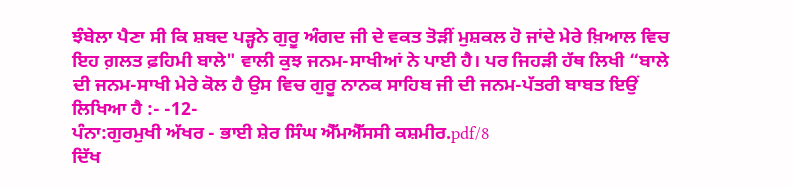ਝੰਬੇਲਾ ਪੈਣਾ ਸੀ ਕਿ ਸ਼ਬਦ ਪੜ੍ਹਨੇ ਗੁਰੂ ਅੰਗਦ ਜੀ ਦੇ ਵਕਤ ਤੋੜੀਂ ਮੁਸ਼ਕਲ ਹੋ ਜਾਂਦੇ ਮੇਰੇ ਖ਼ਿਆਲ ਵਿਚ ਇਹ ਗ਼ਲਤ ਫ਼ਹਿਮੀ ਬਾਲੇ" ਵਾਲੀ ਕੁਝ ਜਨਮ-ਸਾਖੀਆਂ ਨੇ ਪਾਈ ਹੈ। ਪਰ ਜਿਹੜੀ ਹੱਥ ਲਿਖੀ “ਬਾਲੇ ਦੀ ਜਨਮ-ਸਾਖੀ ਮੇਰੇ ਕੋਲ ਹੈ ਉਸ ਵਿਚ ਗੁਰੂ ਨਾਨਕ ਸਾਹਿਬ ਜੀ ਦੀ ਜਨਮ-ਪੱਤਰੀ ਬਾਬਤ ਇਉਂ ਲਿਖਿਆ ਹੈ :- -12-
ਪੰਨਾ:ਗੁਰਮੁਖੀ ਅੱਖਰ - ਭਾਈ ਸ਼ੇਰ ਸਿੰਘ ਐੱਮਐੱਸਸੀ ਕਸ਼ਮੀਰ.pdf/8
ਦਿੱਖ